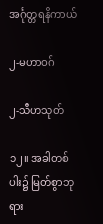အင်္ဂုတ္တရနိကာယ်

၂-မဟာဝဂ်

၂-သီဟသုတ်

၁၂။ အခါတစ်ပါး၌ မြတ်စွာဘုရား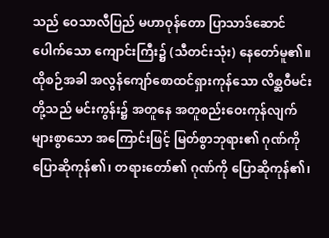သည် ဝေသာလီပြည် မဟာဝုန်တော ပြာသာဒ်ဆောင်ပေါက်သော ကျောင်းကြီး၌ (သီတင်းသုံး) နေတော်မူ၏။ ထိုစဉ်အခါ အလွန်ကျော်စောထင်ရှားကုန်သော လိစ္ဆဝီမင်းတို့သည် မင်းကွန်း၌ အတူနေ အတူစည်းဝေးကုန်လျက် များစွာသော အကြောင်းဖြင့် မြတ်စွာဘုရား၏ ဂုဏ်ကို ပြောဆိုကုန်၏၊ တရားတော်၏ ဂုဏ်ကို ပြောဆိုကုန်၏၊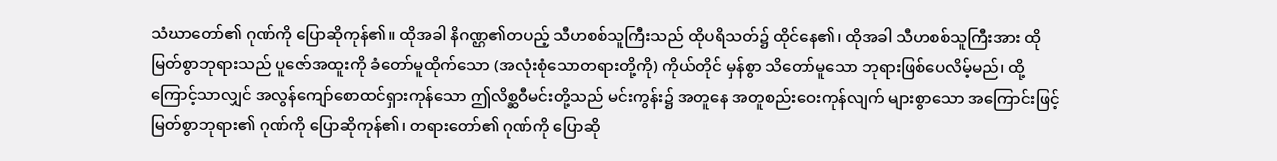သံဃာတော်၏ ဂုဏ်ကို ပြောဆိုကုန်၏။ ထိုအခါ နိဂဏ္ဌ၏တပည့် သီဟစစ်သူကြီးသည် ထိုပရိသတ်၌ ထိုင်နေ၏၊ ထိုအခါ သီဟစစ်သူကြီးအား ထိုမြတ်စွာဘုရားသည် ပူဇော်အထူးကို ခံတော်မူထိုက်သော (အလုံးစုံသောတရားတို့ကို) ကိုယ်တိုင် မှန်စွာ သိတော်မူသော ဘုရားဖြစ်ပေလိမ့်မည်၊ ထို့ကြောင့်သာလျှင် အလွန်ကျော်စောထင်ရှားကုန်သော ဤလိစ္ဆဝီမင်းတို့သည် မင်းကွန်း၌ အတူနေ အတူစည်းဝေးကုန်လျက် များစွာသော အကြောင်းဖြင့် မြတ်စွာဘုရား၏ ဂုဏ်ကို ပြောဆိုကုန်၏၊ တရားတော်၏ ဂုဏ်ကို ပြောဆို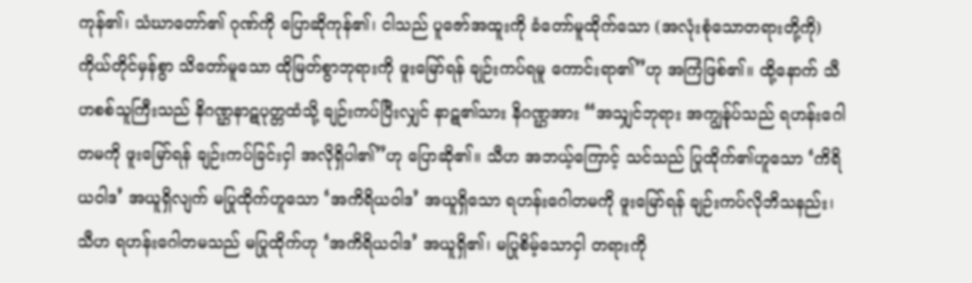ကုန်၏၊ သံဃာတော်၏ ဂုဏ်ကို ပြောဆိုကုန်၏၊ ငါသည် ပူဇော်အထူးကို ခံတော်မူထိုက်သော (အလုံးစုံသောတရားတို့ကို) ကိုယ်တိုင်မှန်စွာ သိတော်မူသော ထိုမြတ်စွာဘုရားကို ဖူးမြော်ရန် ချဉ်းကပ်ရမူ ကောင်းရာ၏”ဟု အကြံဖြစ်၏။ ထို့နောက် သီဟစစ်သူကြီးသည် နိဂဏ္ဌနာဋပုတ္တထံသို့ ချဉ်းကပ်ပြီးလျှင် နာဋ၏သား နိဂဏ္ဌအား “အသျှင်ဘုရား အကျွန်ုပ်သည် ရဟန်းဂေါတမကို ဖူးမြော်ရန် ချဉ်းကပ်ခြင်းငှါ အလိုရှိပါ၏”ဟု ပြောဆို၏။ သီဟ အဘယ့်ကြောင့် သင်သည် ပြုထိုက်၏ဟူသော ‘ကိရိယဝါဒ’ အယူရှိလျက် မပြုထိုက်ဟူသော ‘အကိရိယဝါဒ’ အယူရှိသော ရဟန်းဂေါတမကို ဖူးမြော်ရန် ချဉ်းကပ်လိုဘိသနည်း၊ သီဟ ရဟန်းဂေါတမသည် မပြုထိုက်ဟု ‘အကိရိယဝါဒ’ အယူရှိ၏၊ မပြုစိမ့်သောငှါ တရားကို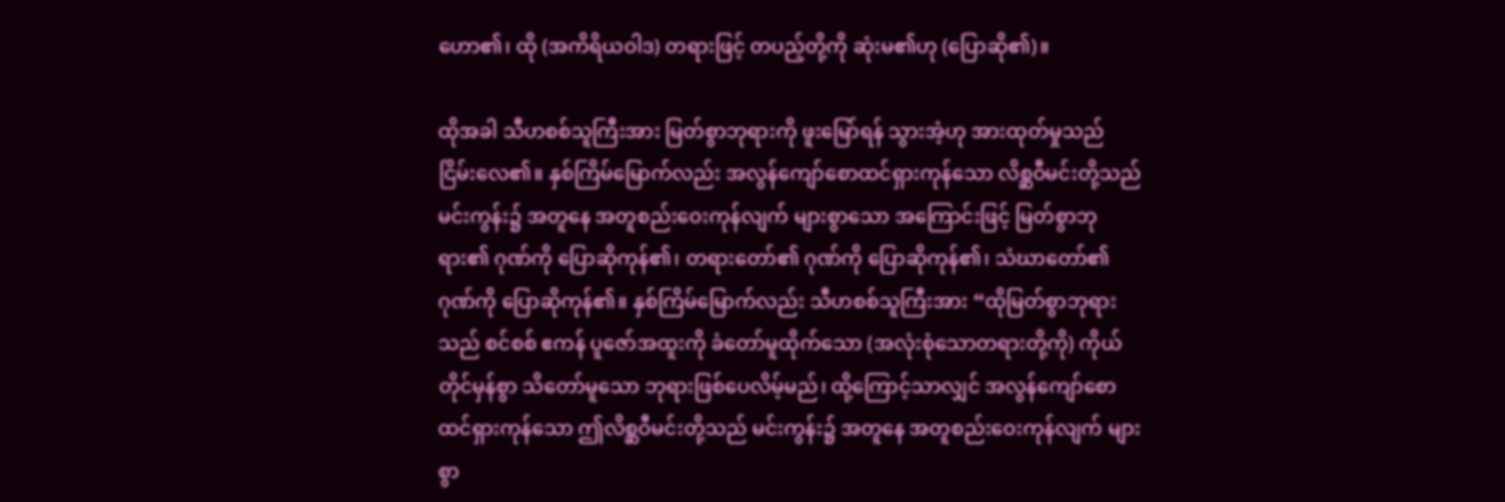ဟော၏၊ ထို (အကိရိယဝါဒ) တရားဖြင့် တပည့်တို့ကို ဆုံးမ၏ဟု (ပြောဆို၏)။

ထိုအခါ သီဟစစ်သူကြီးအား မြတ်စွာဘုရားကို ဖူးမြော်ရန် သွားအံ့ဟု အားထုတ်မှုသည် ငြိမ်းလေ၏။ နှစ်ကြိမ်မြောက်လည်း အလွန်ကျော်စောထင်ရှားကုန်သော လိစ္ဆဝီမင်းတို့သည် မင်းကွန်း၌ အတူနေ အတူစည်းဝေးကုန်လျက် များစွာသော အကြောင်းဖြင့် မြတ်စွာဘုရား၏ ဂုဏ်ကို ပြောဆိုကုန်၏၊ တရားတော်၏ ဂုဏ်ကို ပြောဆိုကုန်၏၊ သံဃာတော်၏ ဂုဏ်ကို ပြောဆိုကုန်၏။ နှစ်ကြိမ်မြောက်လည်း သီဟစစ်သူကြီးအား “ထိုမြတ်စွာဘုရားသည် စင်စစ် ဧကန် ပူဇော်အထူးကို ခံတော်မူထိုက်သော (အလုံးစုံသောတရားတို့ကို) ကိုယ်တိုင်မှန်စွာ သိတော်မူသော ဘုရားဖြစ်ပေလိမ့်မည်၊ ထို့ကြောင့်သာလျှင် အလွန်ကျော်စောထင်ရှားကုန်သော ဤလိစ္ဆဝီမင်းတို့သည် မင်းကွန်း၌ အတူနေ အတူစည်းဝေးကုန်လျက် များစွာ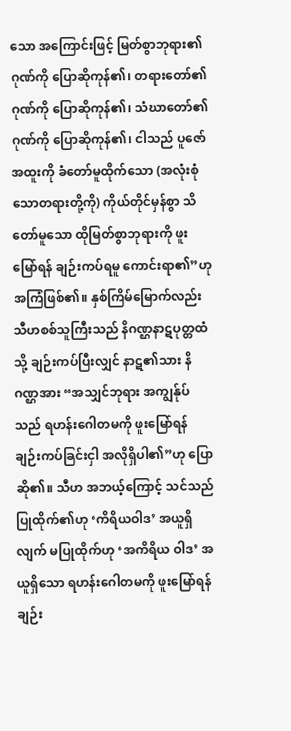သော အကြောင်းဖြင့် မြတ်စွာဘုရား၏ ဂုဏ်ကို ပြောဆိုကုန်၏၊ တရားတော်၏ ဂုဏ်ကို ပြောဆိုကုန်၏၊ သံဃာတော်၏ ဂုဏ်ကို ပြောဆိုကုန်၏၊ ငါသည် ပူဇော်အထူးကို ခံတော်မူထိုက်သော (အလုံးစုံသောတရားတို့ကို) ကိုယ်တိုင်မှန်စွာ သိတော်မူသော ထိုမြတ်စွာဘုရားကို ဖူးမြော်ရန် ချဉ်းကပ်ရမူ ကောင်းရာ၏”ဟု အကြံဖြစ်၏။ နှစ်ကြိမ်မြောက်လည်း သီဟစစ်သူကြီးသည် နိဂဏ္ဌနာဋပုတ္တထံသို့ ချဉ်းကပ်ပြီးလျှင် နာဋ၏သား နိဂဏ္ဌအား “အသျှင်ဘုရား အကျွန်ုပ်သည် ရဟန်းဂေါတမကို ဖူးမြော်ရန် ချဉ်းကပ်ခြင်းငှါ အလိုရှိပါ၏”ဟု ပြောဆို၏။ သီဟ အဘယ့်ကြောင့် သင်သည် ပြုထိုက်၏ဟု ‘ကိရိယဝါဒ’ အယူရှိလျက် မပြုထိုက်ဟု ‘အကိရိယ ဝါဒ’ အယူရှိသော ရဟန်းဂေါတမကို ဖူးမြော်ရန် ချဉ်း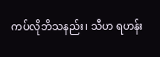ကပ်လိုဘိသနည်း၊ သီဟ ရဟန်း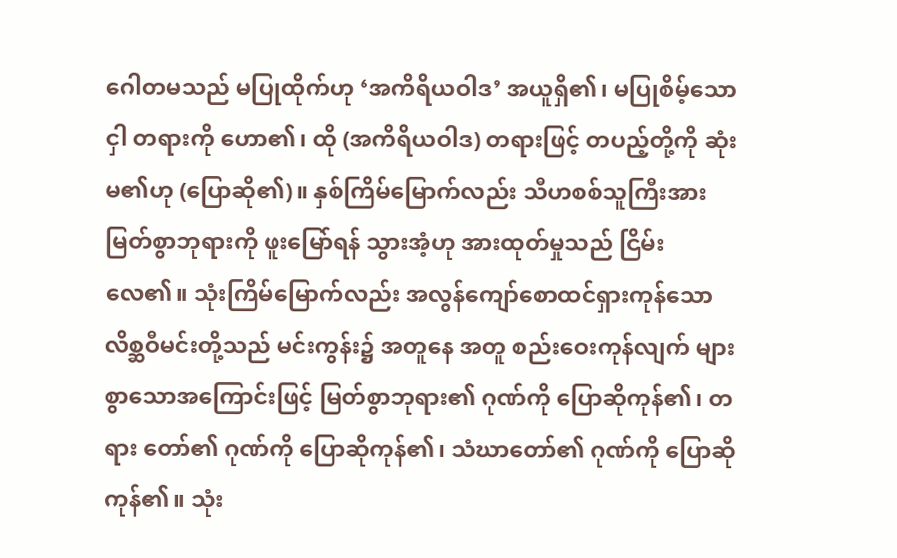ဂေါတမသည် မပြုထိုက်ဟု ‘အကိရိယဝါဒ’ အယူရှိ၏၊ မပြုစိမ့်သောငှါ တရားကို ဟော၏၊ ထို (အကိရိယဝါဒ) တရားဖြင့် တပည့်တို့ကို ဆုံးမ၏ဟု (ပြောဆို၏)။ နှစ်ကြိမ်မြောက်လည်း သီဟစစ်သူကြီးအား မြတ်စွာဘုရားကို ဖူးမြော်ရန် သွားအံ့ဟု အားထုတ်မှုသည် ငြိမ်းလေ၏။ သုံးကြိမ်မြောက်လည်း အလွန်ကျော်စောထင်ရှားကုန်သော လိစ္ဆဝီမင်းတို့သည် မင်းကွန်း၌ အတူနေ အတူ စည်းဝေးကုန်လျက် များစွာသောအကြောင်းဖြင့် မြတ်စွာဘုရား၏ ဂုဏ်ကို ပြောဆိုကုန်၏၊ တရား တော်၏ ဂုဏ်ကို ပြောဆိုကုန်၏၊ သံဃာတော်၏ ဂုဏ်ကို ပြောဆိုကုန်၏။ သုံး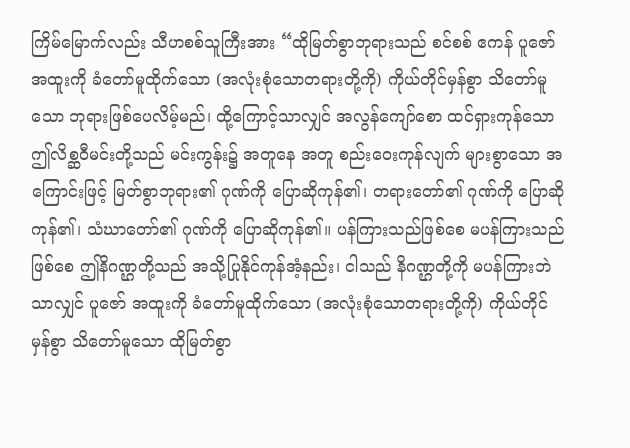ကြိမ်မြောက်လည်း သီဟစစ်သူကြီးအား “ထိုမြတ်စွာဘုရားသည် စင်စစ် ဧကန် ပူဇော်အထူးကို ခံတော်မူထိုက်သော (အလုံးစုံသောတရားတို့ကို) ကိုယ်တိုင်မှန်စွာ သိတော်မူသော ဘုရားဖြစ်ပေလိမ့်မည်၊ ထို့ကြောင့်သာလျှင် အလွန်ကျော်စော ထင်ရှားကုန်သော ဤလိစ္ဆဝီမင်းတို့သည် မင်းကွန်း၌ အတူနေ အတူ စည်းဝေးကုန်လျက် များစွာသော အကြောင်းဖြင့် မြတ်စွာဘုရား၏ ဂုဏ်ကို ပြောဆိုကုန်၏၊ တရားတော်၏ ဂုဏ်ကို ပြောဆိုကုန်၏၊ သံဃာတော်၏ ဂုဏ်ကို ပြောဆိုကုန်၏။ ပန်ကြားသည်ဖြစ်စေ မပန်ကြားသည်ဖြစ်စေ ဤနိဂဏ္ဌတို့သည် အသို့ပြုနိုင်ကုန်အံ့နည်း၊ ငါသည် နိဂဏ္ဌတို့ကို မပန်ကြားဘဲသာလျှင် ပူဇော် အထူးကို ခံတော်မူထိုက်သော (အလုံးစုံသောတရားတို့ကို) ကိုယ်တိုင်မှန်စွာ သိတော်မူသော ထိုမြတ်စွာ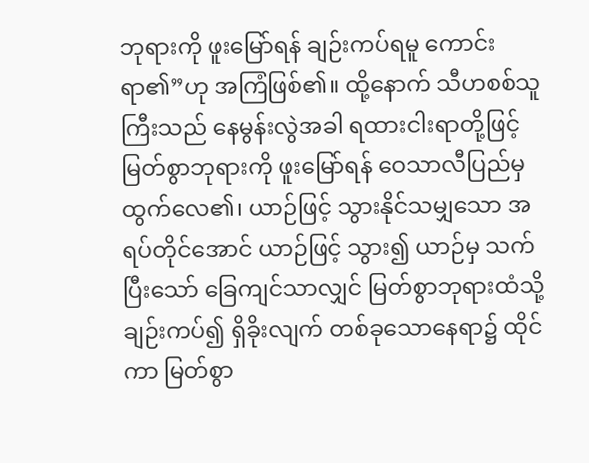ဘုရားကို ဖူးမြော်ရန် ချဉ်းကပ်ရမူ ကောင်းရာ၏”ဟု အကြံဖြစ်၏။ ထို့နောက် သီဟစစ်သူကြီးသည် နေမွန်းလွဲအခါ ရထားငါးရာတို့ဖြင့် မြတ်စွာဘုရားကို ဖူးမြော်ရန် ဝေသာလီပြည်မှ ထွက်လေ၏၊ ယာဉ်ဖြင့် သွားနိုင်သမျှသော အရပ်တိုင်အောင် ယာဉ်ဖြင့် သွား၍ ယာဉ်မှ သက်ပြီးသော် ခြေကျင်သာလျှင် မြတ်စွာဘုရားထံသို့ ချဉ်းကပ်၍ ရှိခိုးလျက် တစ်ခုသောနေရာ၌ ထိုင်ကာ မြတ်စွာ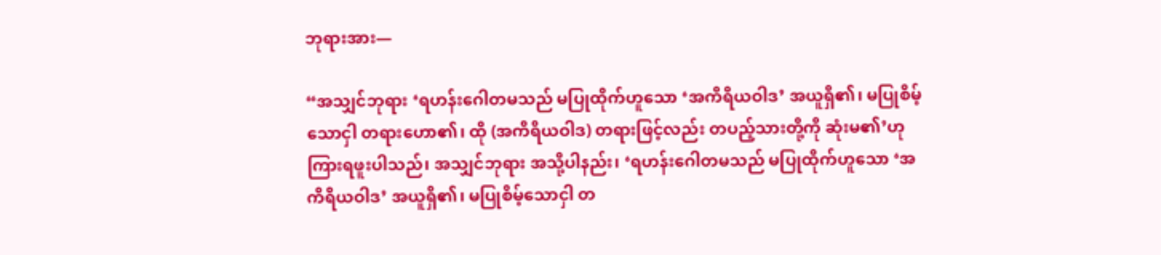ဘုရားအား—

“အသျှင်ဘုရား ‘ရဟန်းဂေါတမသည် မပြုထိုက်ဟူသော ‘အကိရိယဝါဒ’ အယူရှိ၏၊ မပြုစိမ့်သောငှါ တရားဟော၏၊ ထို (အကိရိယဝါဒ) တရားဖြင့်လည်း တပည့်သားတို့ကို ဆုံးမ၏’ဟု ကြားရဖူးပါသည်၊ အသျှင်ဘုရား အသို့ပါနည်း၊ ‘ရဟန်းဂေါတမသည် မပြုထိုက်ဟူသော ‘အကိရိယဝါဒ’ အယူရှိ၏၊ မပြုစိမ့်သောငှါ တ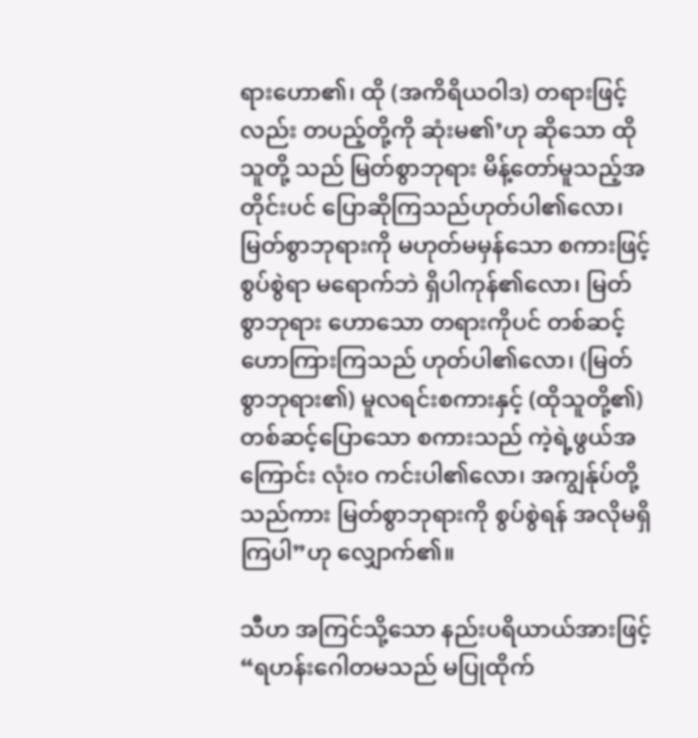ရားဟော၏၊ ထို (အကိရိယဝါဒ) တရားဖြင့်လည်း တပည့်တို့ကို ဆုံးမ၏’ဟု ဆိုသော ထိုသူတို့ သည် မြတ်စွာဘုရား မိန့်တော်မူသည့်အတိုင်းပင် ပြောဆိုကြသည်ဟုတ်ပါ၏လော၊ မြတ်စွာဘုရားကို မဟုတ်မမှန်သော စကားဖြင့် စွပ်စွဲရာ မရောက်ဘဲ ရှိပါကုန်၏လော၊ မြတ်စွာဘုရား ဟောသော တရားကိုပင် တစ်ဆင့်ဟောကြားကြသည် ဟုတ်ပါ၏လော၊ (မြတ်စွာဘုရား၏) မူလရင်းစကားနှင့် (ထိုသူတို့၏) တစ်ဆင့်ပြောသော စကားသည် ကဲ့ရဲ့ဖွယ်အကြောင်း လုံးဝ ကင်းပါ၏လော၊ အကျွန်ုပ်တို့သည်ကား မြတ်စွာဘုရားကို စွပ်စွဲရန် အလိုမရှိကြပါ”ဟု လျှောက်၏။

သီဟ အကြင်သို့သော နည်းပရိယာယ်အားဖြင့် “ရဟန်းဂေါတမသည် မပြုထိုက်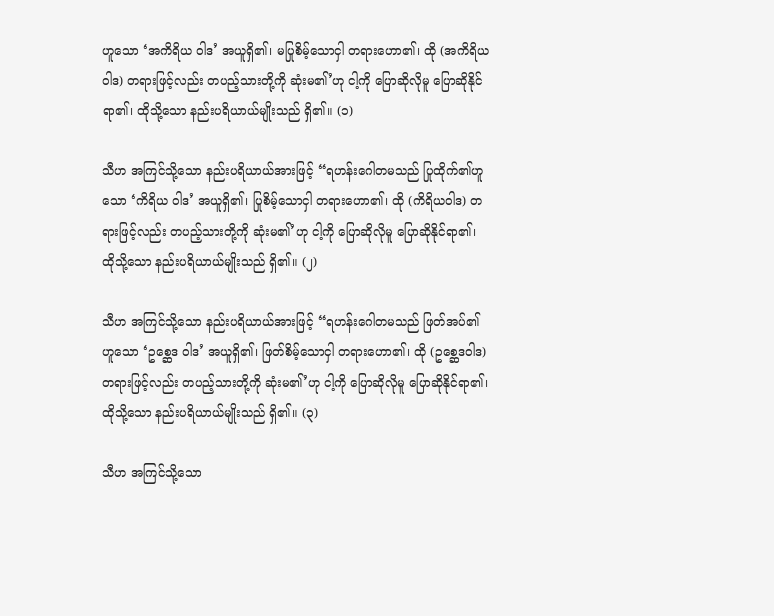ဟူသော ‘အကိရိယ ဝါဒ’ အယူရှိ၏၊ မပြုစိမ့်သောငှါ တရားဟော၏၊ ထို (အကိရိယဝါဒ) တရားဖြင့်လည်း တပည့်သားတို့ကို ဆုံးမ၏’ဟု ငါ့ကို ပြောဆိုလိုမူ ပြောဆိုနိုင်ရာ၏၊ ထိုသို့သော နည်းပရိယာယ်မျိုးသည် ရှိ၏။ (၁)

သီဟ အကြင်သို့သော နည်းပရိယာယ်အားဖြင့် “ရဟန်းဂေါတမသည် ပြုထိုက်၏ဟူသော ‘ကိရိယ ဝါဒ’ အယူရှိ၏၊ ပြုစိမ့်သောငှါ တရားဟော၏၊ ထို (ကိရိယဝါဒ) တရားဖြင့်လည်း တပည့်သားတို့ကို ဆုံးမ၏’ဟု ငါ့ကို ပြောဆိုလိုမူ ပြောဆိုနိုင်ရာ၏၊ ထိုသို့သော နည်းပရိယာယ်မျိုးသည် ရှိ၏။ (၂)

သီဟ အကြင်သို့သော နည်းပရိယာယ်အားဖြင့် “ရဟန်းဂေါတမသည် ဖြတ်အပ်၏ဟူသော ‘ဥစ္ဆေဒ ဝါဒ’ အယူရှိ၏၊ ဖြတ်စိမ့်သောငှါ တရားဟော၏၊ ထို (ဥစ္ဆေဒဝါဒ) တရားဖြင့်လည်း တပည့်သားတို့ကို ဆုံးမ၏’ဟု ငါ့ကို ပြောဆိုလိုမူ ပြောဆိုနိုင်ရာ၏၊ ထိုသို့သော နည်းပရိယာယ်မျိုးသည် ရှိ၏။ (၃)

သီဟ အကြင်သို့သော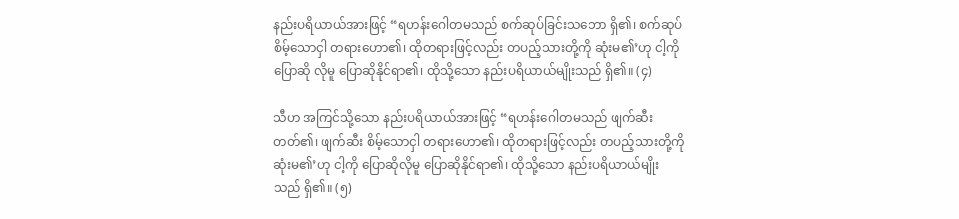နည်းပရိယာယ်အားဖြင့် “ရဟန်းဂေါတမသည် စက်ဆုပ်ခြင်းသဘော ရှိ၏၊ စက်ဆုပ်စိမ့်သောငှါ တရားဟော၏၊ ထိုတရားဖြင့်လည်း တပည့်သားတို့ကို ဆုံးမ၏’ဟု ငါ့ကို ပြောဆို လိုမူ ပြောဆိုနိုင်ရာ၏၊ ထိုသို့သော နည်းပရိယာယ်မျိုးသည် ရှိ၏။ (၄)

သီဟ အကြင်သို့သော နည်းပရိယာယ်အားဖြင့် “ရဟန်းဂေါတမသည် ဖျက်ဆီးတတ်၏၊ ဖျက်ဆီး စိမ့်သောငှါ တရားဟော၏၊ ထိုတရားဖြင့်လည်း တပည့်သားတို့ကို ဆုံးမ၏’ဟု ငါ့ကို ပြောဆိုလိုမူ ပြောဆိုနိုင်ရာ၏၊ ထိုသို့သော နည်းပရိယာယ်မျိုးသည် ရှိ၏။ (၅)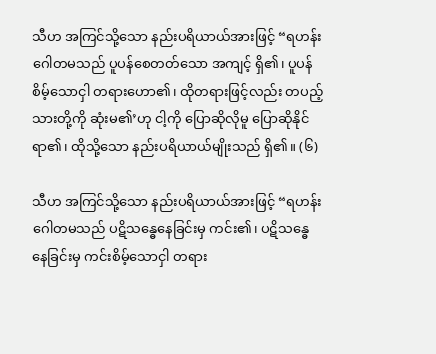သီဟ အကြင်သို့သော နည်းပရိယာယ်အားဖြင့် “ရဟန်းဂေါတမသည် ပူပန်စေတတ်သော အကျင့် ရှိ၏၊ ပူပန်စိမ့်သောငှါ တရားဟော၏၊ ထိုတရားဖြင့်လည်း တပည့်သားတို့ကို ဆုံးမ၏’ဟု ငါ့ကို ပြောဆိုလိုမူ ပြောဆိုနိုင်ရာ၏၊ ထိုသို့သော နည်းပရိယာယ်မျိုးသည် ရှိ၏။ (၆)

သီဟ အကြင်သို့သော နည်းပရိယာယ်အားဖြင့် “ရဟန်းဂေါတမသည် ပဋိသန္ဓေနေခြင်းမှ ကင်း၏၊ ပဋိသန္ဓေနေခြင်းမှ ကင်းစိမ့်သောငှါ တရား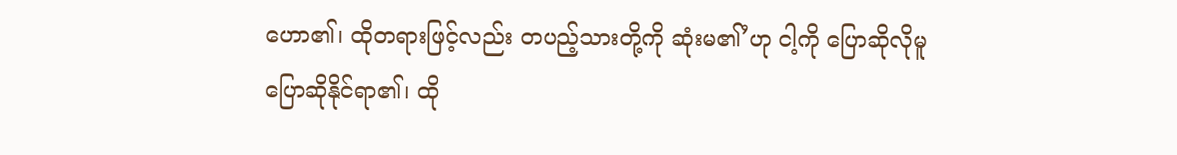ဟော၏၊ ထိုတရားဖြင့်လည်း တပည့်သားတို့ကို ဆုံးမ၏’ဟု ငါ့ကို ပြောဆိုလိုမူ ပြောဆိုနိုင်ရာ၏၊ ထို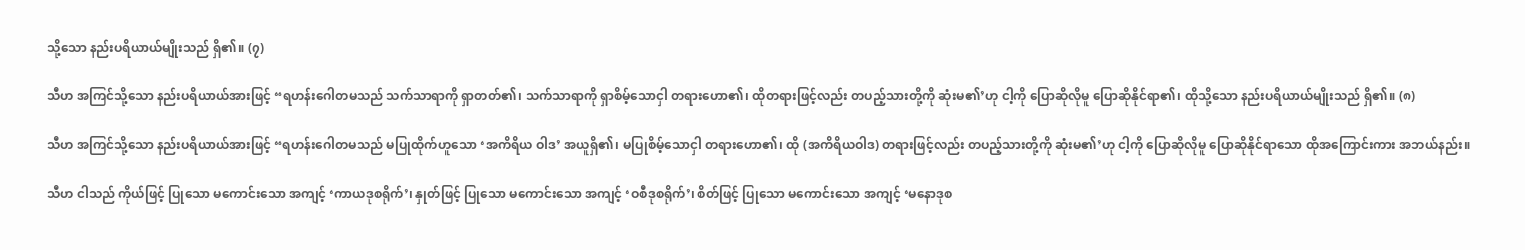သို့သော နည်းပရိယာယ်မျိုးသည် ရှိ၏။ (၇)

သီဟ အကြင်သို့သော နည်းပရိယာယ်အားဖြင့် “ရဟန်းဂေါတမသည် သက်သာရာကို ရှာတတ်၏၊ သက်သာရာကို ရှာစိမ့်သောငှါ တရားဟော၏၊ ထိုတရားဖြင့်လည်း တပည့်သားတို့ကို ဆုံးမ၏’ဟု ငါ့ကို ပြောဆိုလိုမူ ပြောဆိုနိုင်ရာ၏၊ ထိုသို့သော နည်းပရိယာယ်မျိုးသည် ရှိ၏။ (၈)

သီဟ အကြင်သို့သော နည်းပရိယာယ်အားဖြင့် “ရဟန်းဂေါတမသည် မပြုထိုက်ဟူသော ‘အကိရိယ ဝါဒ’ အယူရှိ၏၊ မပြုစိမ့်သောငှါ တရားဟော၏၊ ထို (အကိရိယဝါဒ) တရားဖြင့်လည်း တပည့်သားတို့ကို ဆုံးမ၏’ဟု ငါ့ကို ပြောဆိုလိုမူ ပြောဆိုနိုင်ရာသော ထိုအကြောင်းကား အဘယ်နည်း။

သီဟ ငါသည် ကိုယ်ဖြင့် ပြုသော မကောင်းသော အကျင့် ‘ကာယဒုစရိုက်’၊ နှုတ်ဖြင့် ပြုသော မကောင်းသော အကျင့် ‘ဝစီဒုစရိုက်’၊ စိတ်ဖြင့် ပြုသော မကောင်းသော အကျင့် ‘မနောဒုစ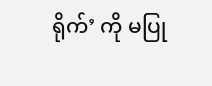ရိုက်’ ကို မပြု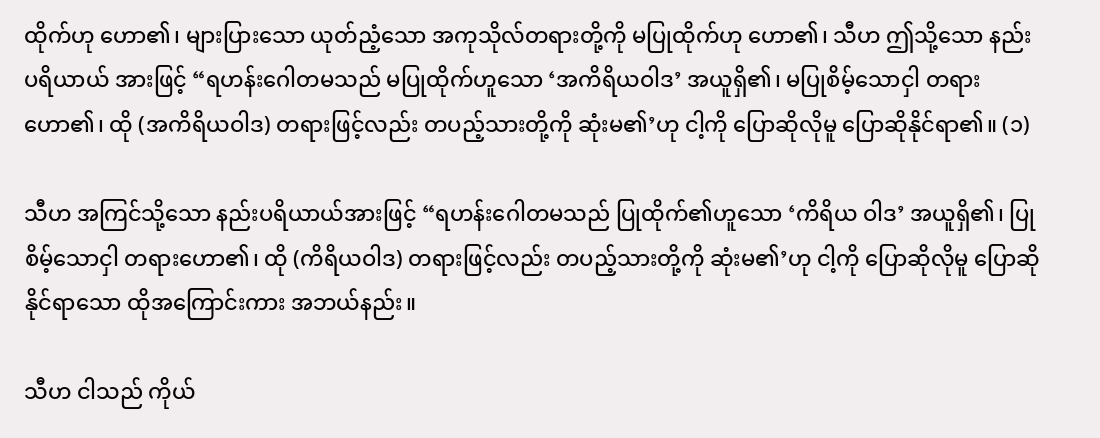ထိုက်ဟု ဟော၏၊ များပြားသော ယုတ်ညံ့သော အကုသိုလ်တရားတို့ကို မပြုထိုက်ဟု ဟော၏၊ သီဟ ဤသို့သော နည်းပရိယာယ် အားဖြင့် “ရဟန်းဂေါတမသည် မပြုထိုက်ဟူသော ‘အကိရိယဝါဒ’ အယူရှိ၏၊ မပြုစိမ့်သောငှါ တရားဟော၏၊ ထို (အကိရိယဝါဒ) တရားဖြင့်လည်း တပည့်သားတို့ကို ဆုံးမ၏’ဟု ငါ့ကို ပြောဆိုလိုမူ ပြောဆိုနိုင်ရာ၏။ (၁)

သီဟ အကြင်သို့သော နည်းပရိယာယ်အားဖြင့် “ရဟန်းဂေါတမသည် ပြုထိုက်၏ဟူသော ‘ကိရိယ ဝါဒ’ အယူရှိ၏၊ ပြုစိမ့်သောငှါ တရားဟော၏၊ ထို (ကိရိယဝါဒ) တရားဖြင့်လည်း တပည့်သားတို့ကို ဆုံးမ၏’ဟု ငါ့ကို ပြောဆိုလိုမူ ပြောဆိုနိုင်ရာသော ထိုအကြောင်းကား အဘယ်နည်း။

သီဟ ငါသည် ကိုယ်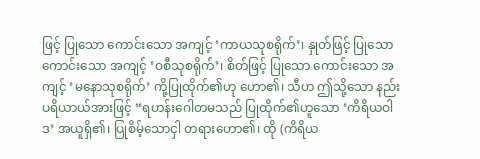ဖြင့် ပြုသော ကောင်းသော အကျင့် ‘ကာယသုစရိုက်’၊ နှုတ်ဖြင့် ပြုသော ကောင်းသော အကျင့် ‘ဝစီသုစရိုက်’၊ စိတ်ဖြင့် ပြုသော ကောင်းသော အကျင့် ‘မနောသုစရိုက်’ ကို့ပြုထိုက်၏ဟု ဟော၏၊ သီဟ ဤသို့သော နည်းပရိယာယ်အားဖြင့် “ရဟန်းဂေါတမသည် ပြုထိုက်၏ဟူသော ‘ကိရိယဝါဒ’ အယူရှိ၏၊ ပြုစိမ့်သောငှါ တရားဟော၏၊ ထို (ကိရိယ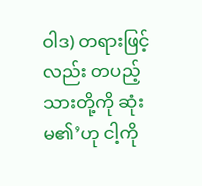ဝါဒ) တရားဖြင့်လည်း တပည့် သားတို့ကို ဆုံးမ၏’ဟု ငါ့ကို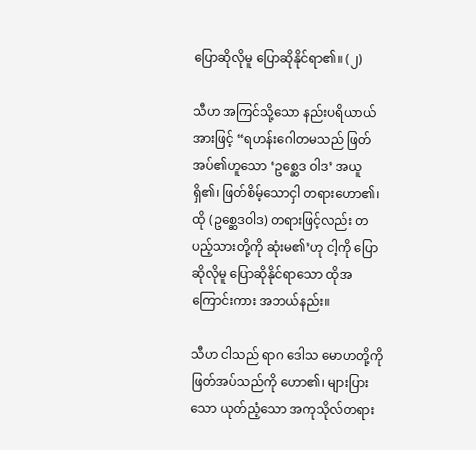ပြောဆိုလိုမူ ပြောဆိုနိုင်ရာ၏။ (၂)

သီဟ အကြင်သို့သော နည်းပရိယာယ်အားဖြင့် “ရဟန်းဂေါတမသည် ဖြတ်အပ်၏ဟူသော ‘ဥစ္ဆေဒ ဝါဒ’ အယူရှိ၏၊ ဖြတ်စိမ့်သောငှါ တရားဟော၏၊ ထို (ဥစ္ဆေဒဝါဒ) တရားဖြင့်လည်း တပည့်သားတို့ကို ဆုံးမ၏’ဟု ငါ့ကို ပြောဆိုလိုမူ ပြောဆိုနိုင်ရာသော ထိုအကြောင်းကား အဘယ်နည်း။

သီဟ ငါသည် ရာဂ ဒေါသ မောဟတို့ကို ဖြတ်အပ်သည်ကို ဟော၏၊ များပြားသော ယုတ်ညံ့သော အကုသိုလ်တရား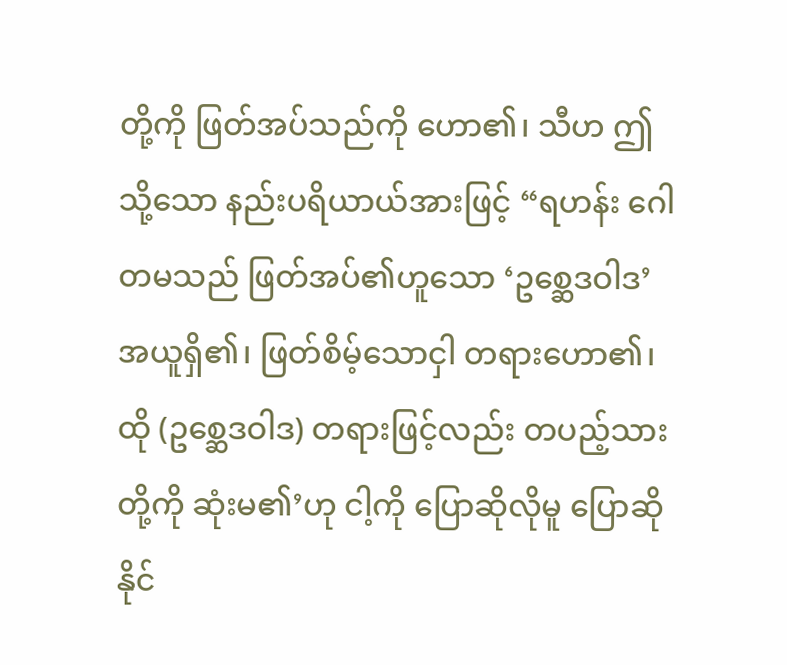တို့ကို ဖြတ်အပ်သည်ကို ဟော၏၊ သီဟ ဤသို့သော နည်းပရိယာယ်အားဖြင့် “ရဟန်း ဂေါတမသည် ဖြတ်အပ်၏ဟူသော ‘ဥစ္ဆေဒဝါဒ’ အယူရှိ၏၊ ဖြတ်စိမ့်သောငှါ တရားဟော၏၊ ထို (ဥစ္ဆေဒဝါဒ) တရားဖြင့်လည်း တပည့်သားတို့ကို ဆုံးမ၏’ဟု ငါ့ကို ပြောဆိုလိုမူ ပြောဆိုနိုင်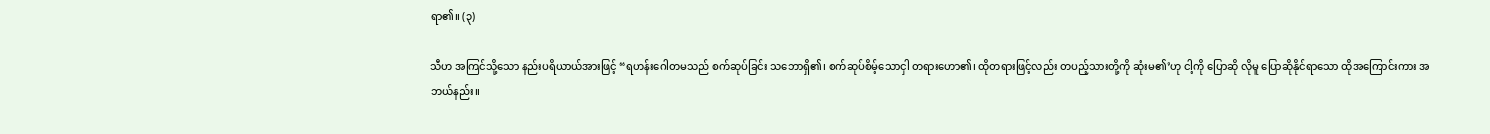ရာ၏။ (၃)

သီဟ အကြင်သို့သော နည်းပရိယာယ်အားဖြင့် “ရဟန်းဂေါတမသည် စက်ဆုပ်ခြင်း သဘောရှိ၏၊ စက်ဆုပ်စိမ့်သောငှါ တရားဟော၏၊ ထိုတရားဖြင့်လည်း တပည့်သားတို့ကို ဆုံးမ၏’ဟု ငါ့ကို ပြောဆို လိုမူ ပြောဆိုနိုင်ရာသော ထိုအကြောင်းကား အဘယ်နည်း။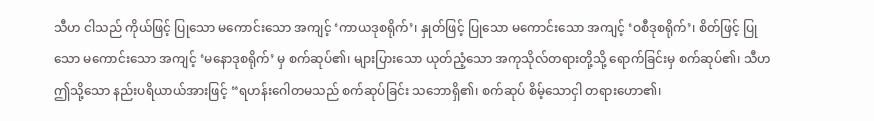သီဟ ငါသည် ကိုယ်ဖြင့် ပြုသော မကောင်းသော အကျင့် ‘ကာယဒုစရိုက်’၊ နှုတ်ဖြင့် ပြုသော မကောင်းသော အကျင့် ‘ဝစီဒုစရိုက်’၊ စိတ်ဖြင့် ပြုသော မကောင်းသော အကျင့် ‘မနောဒုစရိုက်’ မှ စက်ဆုပ်၏၊ များပြားသော ယုတ်ညံ့သော အကုသိုလ်တရားတို့သို့ ရောက်ခြင်းမှ စက်ဆုပ်၏၊ သီဟ ဤသို့သော နည်းပရိယာယ်အားဖြင့် “ရဟန်းဂေါတမသည် စက်ဆုပ်ခြင်း သဘောရှိ၏၊ စက်ဆုပ် စိမ့်သောငှါ တရားဟော၏၊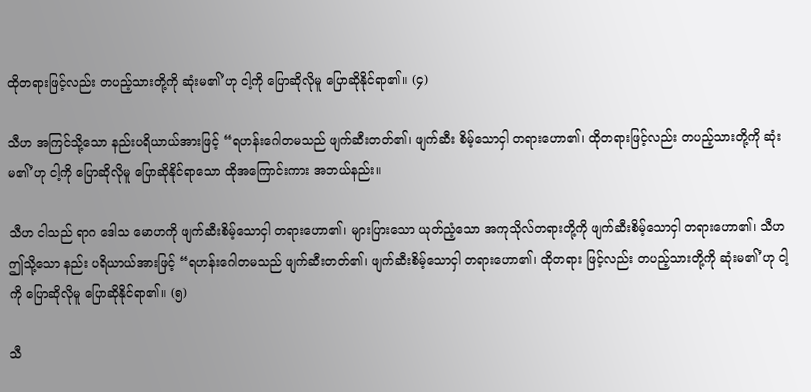ထိုတရားဖြင့်လည်း တပည့်သားတို့ကို ဆုံးမ၏’ဟု ငါ့ကို ပြောဆိုလိုမူ ပြောဆိုနိုင်ရာ၏။ (၄)

သီဟ အကြင်သို့သော နည်းပရိယာယ်အားဖြင့် “ရဟန်းဂေါတမသည် ဖျက်ဆီးတတ်၏၊ ဖျက်ဆီး စိမ့်သောငှါ တရားဟော၏၊ ထိုတရားဖြင့်လည်း တပည့်သားတို့ကို ဆုံးမ၏’ဟု ငါ့ကို ပြောဆိုလိုမူ ပြောဆိုနိုင်ရာသော ထိုအကြောင်းကား အဘယ်နည်း။

သီဟ ငါသည် ရာဂ ဒေါသ မောဟကို ဖျက်ဆီးစိမ့်သောငှါ တရားဟော၏၊ များပြားသော ယုတ်ညံ့သော အကုသိုလ်တရားတို့ကို ဖျက်ဆီးစိမ့်သောငှါ တရားဟော၏၊ သီဟ ဤသို့သော နည်း ပရိယာယ်အားဖြင့် “ရဟန်းဂေါတမသည် ဖျက်ဆီးတတ်၏၊ ဖျက်ဆီးစိမ့်သောငှါ တရားဟော၏၊ ထိုတရား ဖြင့်လည်း တပည့်သားတို့ကို ဆုံးမ၏’ဟု ငါ့ကို ပြောဆိုလိုမူ ပြောဆိုနိုင်ရာ၏။ (၅)

သီ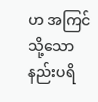ဟ အကြင်သို့သော နည်းပရိ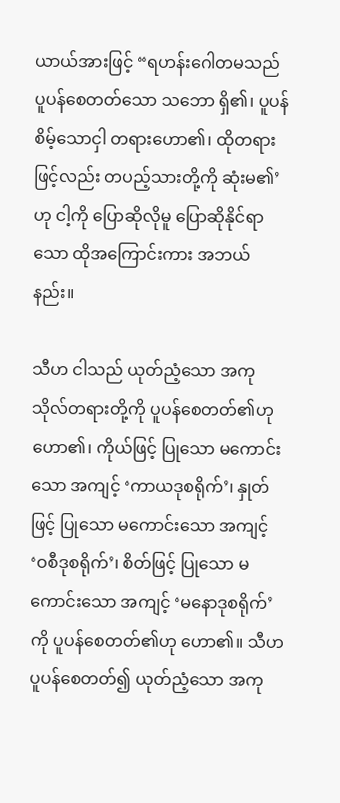ယာယ်အားဖြင့် “ရဟန်းဂေါတမသည် ပူပန်စေတတ်သော သဘော ရှိ၏၊ ပူပန်စိမ့်သောငှါ တရားဟော၏၊ ထိုတရားဖြင့်လည်း တပည့်သားတို့ကို ဆုံးမ၏’ဟု ငါ့ကို ပြောဆိုလိုမူ ပြောဆိုနိုင်ရာသော ထိုအကြောင်းကား အဘယ်နည်း။

သီဟ ငါသည် ယုတ်ညံ့သော အကုသိုလ်တရားတို့ကို ပူပန်စေတတ်၏ဟု ဟော၏၊ ကိုယ်ဖြင့် ပြုသော မကောင်းသော အကျင့် ‘ကာယဒုစရိုက်’၊ နှုတ်ဖြင့် ပြုသော မကောင်းသော အကျင့် ‘ဝစီဒုစရိုက်’၊ စိတ်ဖြင့် ပြုသော မကောင်းသော အကျင့် ‘မနောဒုစရိုက်’ ကို ပူပန်စေတတ်၏ဟု ဟော၏။ သီဟ ပူပန်စေတတ်၍ ယုတ်ညံ့သော အကု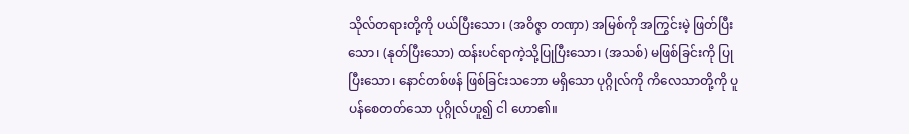သိုလ်တရားတို့ကို ပယ်ပြီးသော၊ (အဝိဇ္ဇာ တဏှာ) အမြစ်ကို အကြွင်းမဲ့ ဖြတ်ပြီးသော၊ (နုတ်ပြီးသော) ထန်းပင်ရာကဲ့သို့ပြုပြီးသော၊ (အသစ်) မဖြစ်ခြင်းကို ပြုပြီးသော၊ နောင်တစ်ဖန် ဖြစ်ခြင်းသဘော မရှိသော ပုဂ္ဂိုလ်ကို ကိလေသာတို့ကို ပူပန်စေတတ်သော ပုဂ္ဂိုလ်ဟူ၍ ငါ ဟော၏။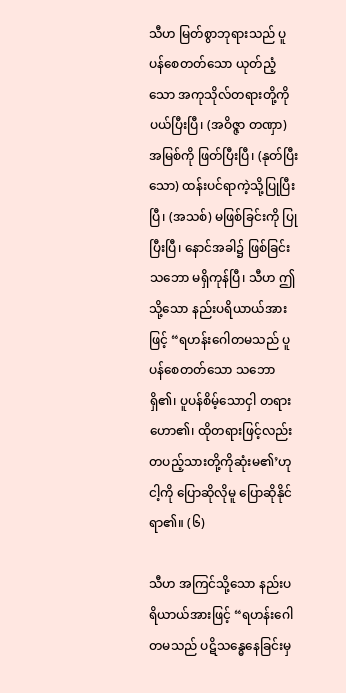သီဟ မြတ်စွာဘုရားသည် ပူပန်စေတတ်သော ယုတ်ညံ့သော အကုသိုလ်တရားတို့ကို ပယ်ပြီးပြီ၊ (အဝိဇ္ဇာ တဏှာ) အမြစ်ကို ဖြတ်ပြီးပြီ၊ (နုတ်ပြီးသော) ထန်းပင်ရာကဲ့သို့ပြုပြီးပြီ၊ (အသစ်) မဖြစ်ခြင်းကို ပြုပြီးပြီ၊ နောင်အခါ၌ ဖြစ်ခြင်းသဘော မရှိကုန်ပြီ၊ သီဟ ဤသို့သော နည်းပရိယာယ်အားဖြင့် “ရဟန်းဂေါတမသည် ပူပန်စေတတ်သော သဘောရှိ၏၊ ပူပန်စိမ့်သောငှါ တရား ဟော၏၊ ထိုတရားဖြင့်လည်း တပည့်သားတို့ကိုဆုံးမ၏’ဟု ငါ့ကို ပြောဆိုလိုမူ ပြောဆိုနိုင်ရာ၏။ (၆)

သီဟ အကြင်သို့သော နည်းပရိယာယ်အားဖြင့် “ရဟန်းဂေါတမသည် ပဋိသန္ဓေနေခြင်းမှ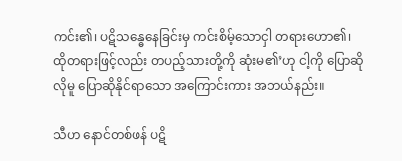ကင်း၏၊ ပဋိသန္ဓေနေခြင်းမှ ကင်းစိမ့်သောငှါ တရားဟော၏၊ ထိုတရားဖြင့်လည်း တပည့်သားတို့ကို ဆုံးမ၏’ဟု ငါ့ကို ပြောဆိုလိုမူ ပြောဆိုနိုင်ရာသော အကြောင်းကား အဘယ်နည်း။

သီဟ နောင်တစ်ဖန် ပဋိ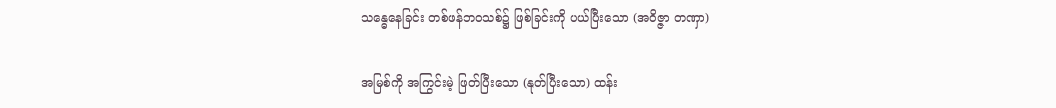သန္ဓေနေခြင်း တစ်ဖန်ဘဝသစ်၌ ဖြစ်ခြင်းကို ပယ်ပြီးသော (အဝိဇ္ဇာ တဏှာ)

အမြစ်ကို အကြွင်းမဲ့ ဖြတ်ပြီးသော (နုတ်ပြီးသော) ထန်း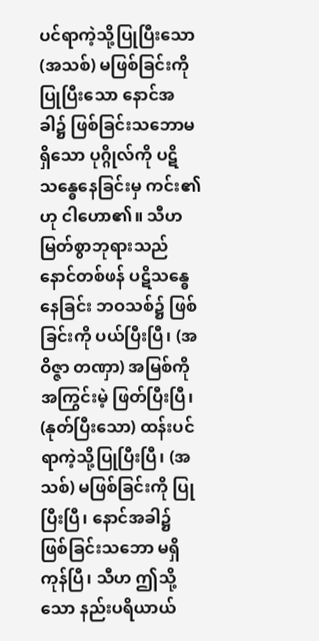ပင်ရာကဲ့သို့ပြုပြီးသော (အသစ်) မဖြစ်ခြင်းကို ပြုပြီးသော နောင်အခါ၌ ဖြစ်ခြင်းသဘောမရှိသော ပုဂ္ဂိုလ်ကို ပဋိသန္ဓေနေခြင်းမှ ကင်း၏ဟု ငါဟော၏။ သီဟ မြတ်စွာဘုရားသည် နောင်တစ်ဖန် ပဋိသန္ဓေနေခြင်း ဘဝသစ်၌ ဖြစ်ခြင်းကို ပယ်ပြီးပြီ၊ (အဝိဇ္ဇာ တဏှာ) အမြစ်ကို အကြွင်းမဲ့ ဖြတ်ပြီးပြီ၊ (နုတ်ပြီးသော) ထန်းပင်ရာကဲ့သို့ပြုပြီးပြီ၊ (အသစ်) မဖြစ်ခြင်းကို ပြုပြီးပြီ၊ နောင်အခါ၌ ဖြစ်ခြင်းသဘော မရှိကုန်ပြီ၊ သီဟ ဤသို့သော နည်းပရိယာယ်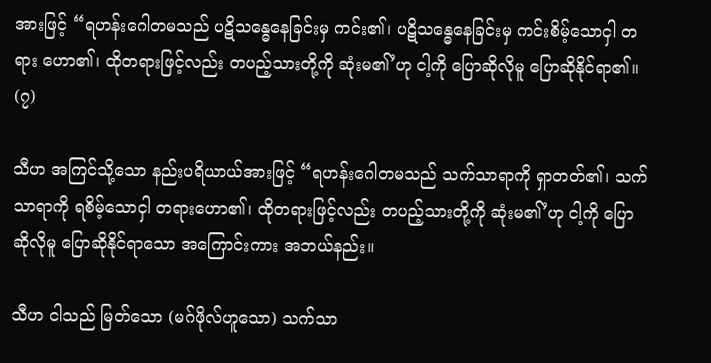အားဖြင့် “ရဟန်းဂေါတမသည် ပဋိသန္ဓေနေခြင်းမှ ကင်း၏၊ ပဋိသန္ဓေနေခြင်းမှ ကင်းစိမ့်သောငှါ တရား ဟော၏၊ ထိုတရားဖြင့်လည်း တပည့်သားတို့ကို ဆုံးမ၏’ဟု ငါ့ကို ပြောဆိုလိုမူ ပြောဆိုနိုင်ရာ၏။ (၇)

သီဟ အကြင်သို့သော နည်းပရိယာယ်အားဖြင့် “ရဟန်းဂေါတမသည် သက်သာရာကို ရှာတတ်၏၊ သက်သာရာကို ရစိမ့်သောငှါ တရားဟော၏၊ ထိုတရားဖြင့်လည်း တပည့်သားတို့ကို ဆုံးမ၏’ဟု ငါ့ကို ပြောဆိုလိုမူ ပြောဆိုနိုင်ရာသော အကြောင်းကား အဘယ်နည်း။

သီဟ ငါသည် မြတ်သော (မဂ်ဖိုလ်ဟူသော) သက်သာ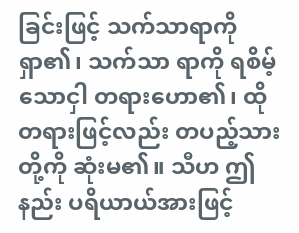ခြင်းဖြင့် သက်သာရာကို ရှာ၏၊ သက်သာ ရာကို ရစိမ့်သောငှါ တရားဟော၏၊ ထိုတရားဖြင့်လည်း တပည့်သားတို့ကို ဆုံးမ၏။ သီဟ ဤနည်း ပရိယာယ်အားဖြင့်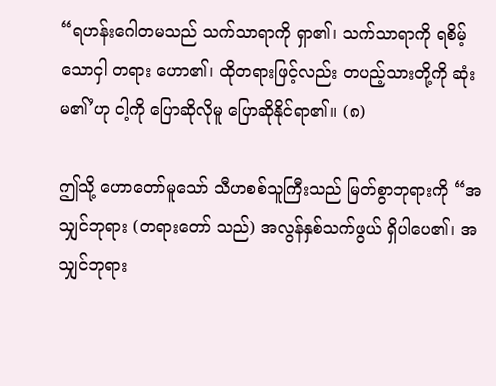“ရဟန်းဂေါတမသည် သက်သာရာကို ရှာ၏၊ သက်သာရာကို ရစိမ့်သောငှါ တရား ဟော၏၊ ထိုတရားဖြင့်လည်း တပည့်သားတို့ကို ဆုံးမ၏’ဟု ငါ့ကို ပြောဆိုလိုမူ ပြောဆိုနိုင်ရာ၏။ (၈)

ဤသို့ ဟောတော်မူသော် သီဟစစ်သူကြီးသည် မြတ်စွာဘုရားကို “အသျှင်ဘုရား (တရားတော် သည်) အလွန်နှစ်သက်ဖွယ် ရှိပါပေ၏၊ အသျှင်ဘုရား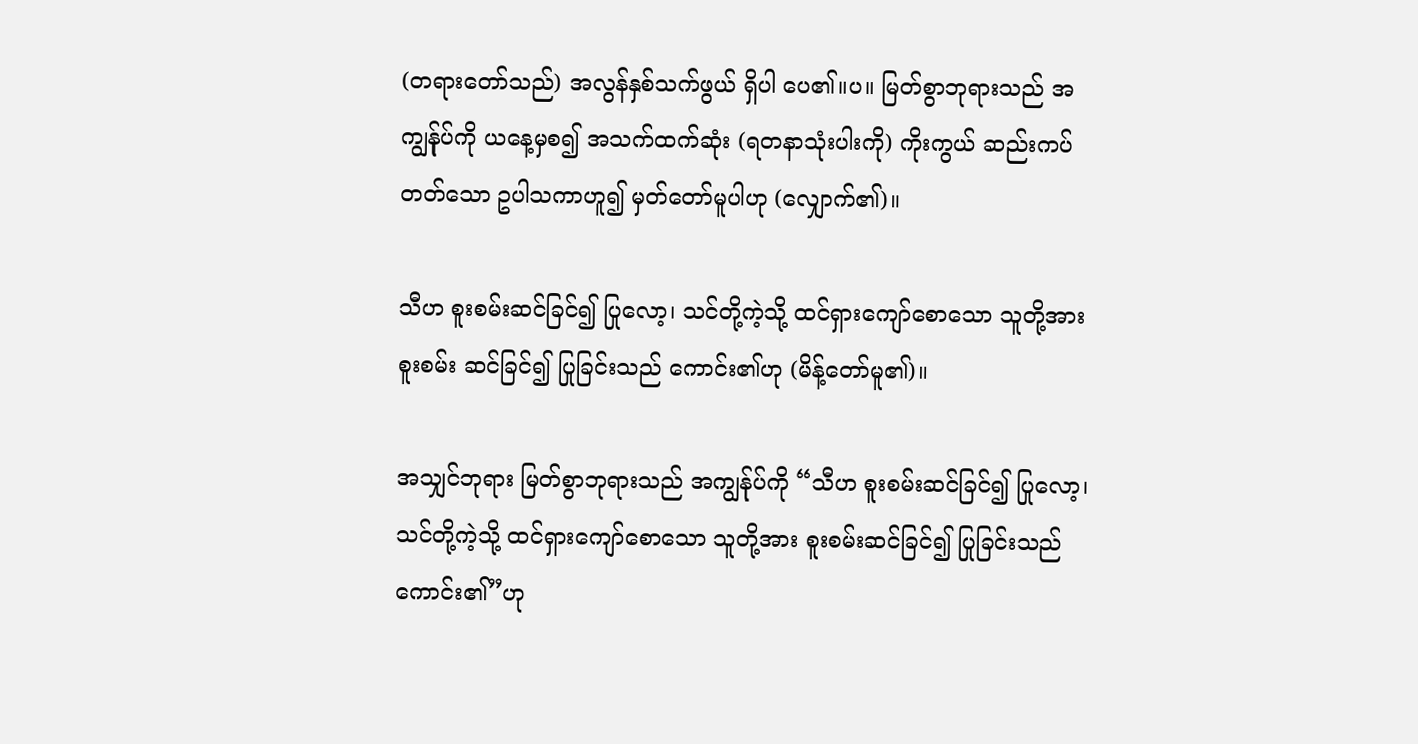(တရားတော်သည်) အလွန်နှစ်သက်ဖွယ် ရှိပါ ပေ၏။ပ။ မြတ်စွာဘုရားသည် အကျွန်ုပ်ကို ယနေ့မှစ၍ အသက်ထက်ဆုံး (ရတနာသုံးပါးကို) ကိုးကွယ် ဆည်းကပ်တတ်သော ဥပါသကာဟူ၍ မှတ်တော်မူပါဟု (လျှောက်၏)။

သီဟ စူးစမ်းဆင်ခြင်၍ ပြုလော့၊ သင်တို့ကဲ့သို့ ထင်ရှားကျော်စောသော သူတို့အား စူးစမ်း ဆင်ခြင်၍ ပြုခြင်းသည် ကောင်း၏ဟု (မိန့်တော်မူ၏)။

အသျှင်ဘုရား မြတ်စွာဘုရားသည် အကျွန်ုပ်ကို “သီဟ စူးစမ်းဆင်ခြင်၍ ပြုလော့၊ သင်တို့ကဲ့သို့ ထင်ရှားကျော်စောသော သူတို့အား စူးစမ်းဆင်ခြင်၍ ပြုခြင်းသည် ကောင်း၏”ဟု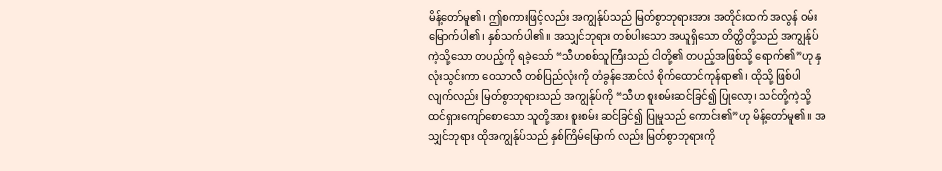မိန့်တော်မူ၏၊ ဤစကားဖြင့်လည်း အကျွန်ုပ်သည် မြတ်စွာဘုရားအား အတိုင်းထက် အလွန် ဝမ်းမြောက်ပါ၏၊ နှစ်သက်ပါ၏။ အသျှင်ဘုရား တစ်ပါးသော အယူရှိသော တိတ္ထိတို့သည် အကျွန်ုပ်ကဲ့သို့သော တပည့်ကို ရခဲ့သော် “သီဟစစ်သူကြီးသည် ငါတို့၏ တပည့်အဖြစ်သို့ ရောက်၏”ဟု နှလုံးသွင်းကာ ဝေသာလီ တစ်ပြည်လုံးကို တံခွန်အောင်လံ စိုက်ထောင်ကုန်ရာ၏၊ ထိုသို့ ဖြစ်ပါလျက်လည်း မြတ်စွာဘုရားသည် အကျွန်ုပ်ကို “သီဟ စူးစမ်းဆင်ခြင်၍ ပြုလော့၊ သင်တို့ကဲ့သို့ ထင်ရှားကျော်စောသော သူတို့အား စူးစမ်း ဆင်ခြင်၍ ပြုမှုသည် ကောင်း၏”ဟု မိန့်တော်မူ၏။ အသျှင်ဘုရား ထိုအကျွန်ုပ်သည် နှစ်ကြိမ်မြောက် လည်း မြတ်စွာဘုရားကို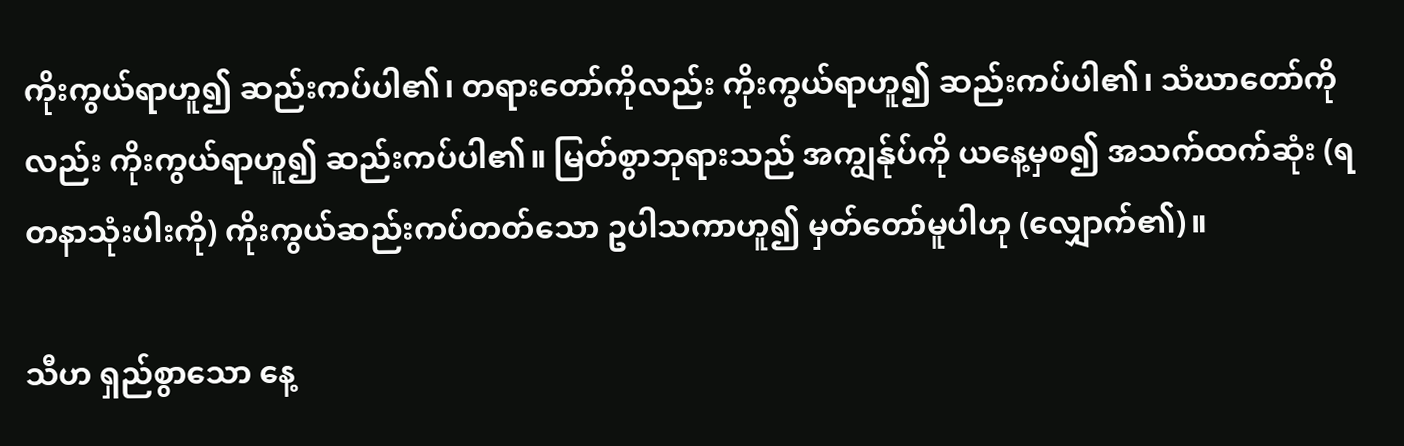ကိုးကွယ်ရာဟူ၍ ဆည်းကပ်ပါ၏၊ တရားတော်ကိုလည်း ကိုးကွယ်ရာဟူ၍ ဆည်းကပ်ပါ၏၊ သံဃာတော်ကိုလည်း ကိုးကွယ်ရာဟူ၍ ဆည်းကပ်ပါ၏။ မြတ်စွာဘုရားသည် အကျွန်ုပ်ကို ယနေ့မှစ၍ အသက်ထက်ဆုံး (ရတနာသုံးပါးကို) ကိုးကွယ်ဆည်းကပ်တတ်သော ဥပါသကာဟူ၍ မှတ်တော်မူပါဟု (လျှောက်၏)။

သီဟ ရှည်စွာသော နေ့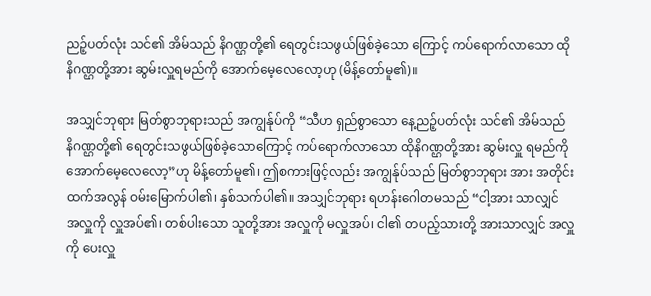ညဉ့်ပတ်လုံး သင်၏ အိမ်သည် နိဂဏ္ဌတို့၏ ရေတွင်းသဖွယ်ဖြစ်ခဲ့သော ကြောင့် ကပ်ရောက်လာသော ထိုနိဂဏ္ဌတို့အား ဆွမ်းလှူရမည်ကို အောက်မေ့လေလော့ဟု (မိန့်တော်မူ၏)။

အသျှင်ဘုရား မြတ်စွာဘုရားသည် အကျွန်ုပ်ကို “သီဟ ရှည်စွာသော နေ့ညဉ့်ပတ်လုံး သင်၏ အိမ်သည် နိဂဏ္ဌတို့၏ ရေတွင်းသဖွယ်ဖြစ်ခဲ့သောကြောင့် ကပ်ရောက်လာသော ထိုနိဂဏ္ဌတို့အား ဆွမ်းလှူ ရမည်ကို အောက်မေ့လေလော့”ဟု မိန့်တော်မူ၏၊ ဤစကားဖြင့်လည်း အကျွန်ုပ်သည် မြတ်စွာဘုရား အား အတိုင်းထက်အလွန် ဝမ်းမြောက်ပါ၏၊ နှစ်သက်ပါ၏။ အသျှင်ဘုရား ရဟန်းဂေါတမသည် “ငါ့အား သာလျှင် အလှူကို လှူအပ်၏၊ တစ်ပါးသော သူတို့အား အလှူကို မလှူအပ်၊ ငါ၏ တပည့်သားတို့ အားသာလျှင် အလှူကို ပေးလှူ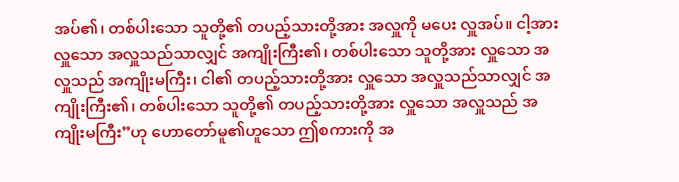အပ်၏၊ တစ်ပါးသော သူတို့၏ တပည့်သားတို့အား အလှူကို မပေး လှူအပ်။ ငါ့အား လှူသော အလှူသည်သာလျှင် အကျိုးကြီး၏၊ တစ်ပါးသော သူတို့အား လှူသော အလှူသည် အကျိုးမကြီး၊ ငါ၏ တပည့်သားတို့အား လှူသော အလှူသည်သာလျှင် အကျိုးကြီး၏၊ တစ်ပါးသော သူတို့၏ တပည့်သားတို့အား လှူသော အလှူသည် အကျိုးမကြီး”ဟု ဟောတော်မူ၏ဟူသော ဤစကားကို အ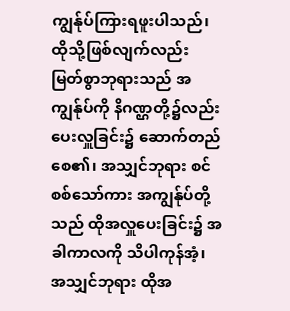ကျွန်ုပ်ကြားရဖူးပါသည်၊ ထိုသို့ဖြစ်လျက်လည်း မြတ်စွာဘုရားသည် အကျွန်ုပ်ကို နိဂဏ္ဌတို့၌လည်း ပေးလှူခြင်း၌ ဆောက်တည်စေ၏၊ အသျှင်ဘုရား စင်စစ်သော်ကား အကျွန်ုပ်တို့သည် ထိုအလှူပေးခြင်း၌ အခါကာလကို သိပါကုန်အံ့၊ အသျှင်ဘုရား ထိုအ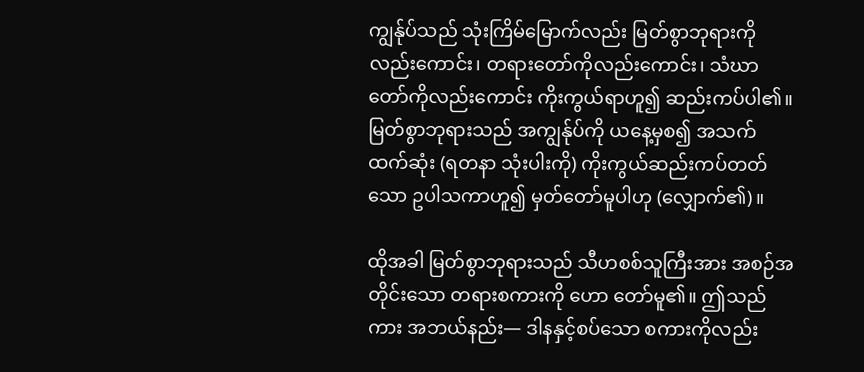ကျွန်ုပ်သည် သုံးကြိမ်မြောက်လည်း မြတ်စွာဘုရားကိုလည်းကောင်း၊ တရားတော်ကိုလည်းကောင်း၊ သံဃာတော်ကိုလည်းကောင်း ကိုးကွယ်ရာဟူ၍ ဆည်းကပ်ပါ၏။ မြတ်စွာဘုရားသည် အကျွန်ုပ်ကို ယနေ့မှစ၍ အသက်ထက်ဆုံး (ရတနာ သုံးပါးကို) ကိုးကွယ်ဆည်းကပ်တတ်သော ဥပါသကာဟူ၍ မှတ်တော်မူပါဟု (လျှောက်၏)။

ထိုအခါ မြတ်စွာဘုရားသည် သီဟစစ်သူကြီးအား အစဉ်အတိုင်းသော တရားစကားကို ဟော တော်မူ၏။ ဤသည်ကား အဘယ်နည်း— ဒါနနှင့်စပ်သော စကားကိုလည်း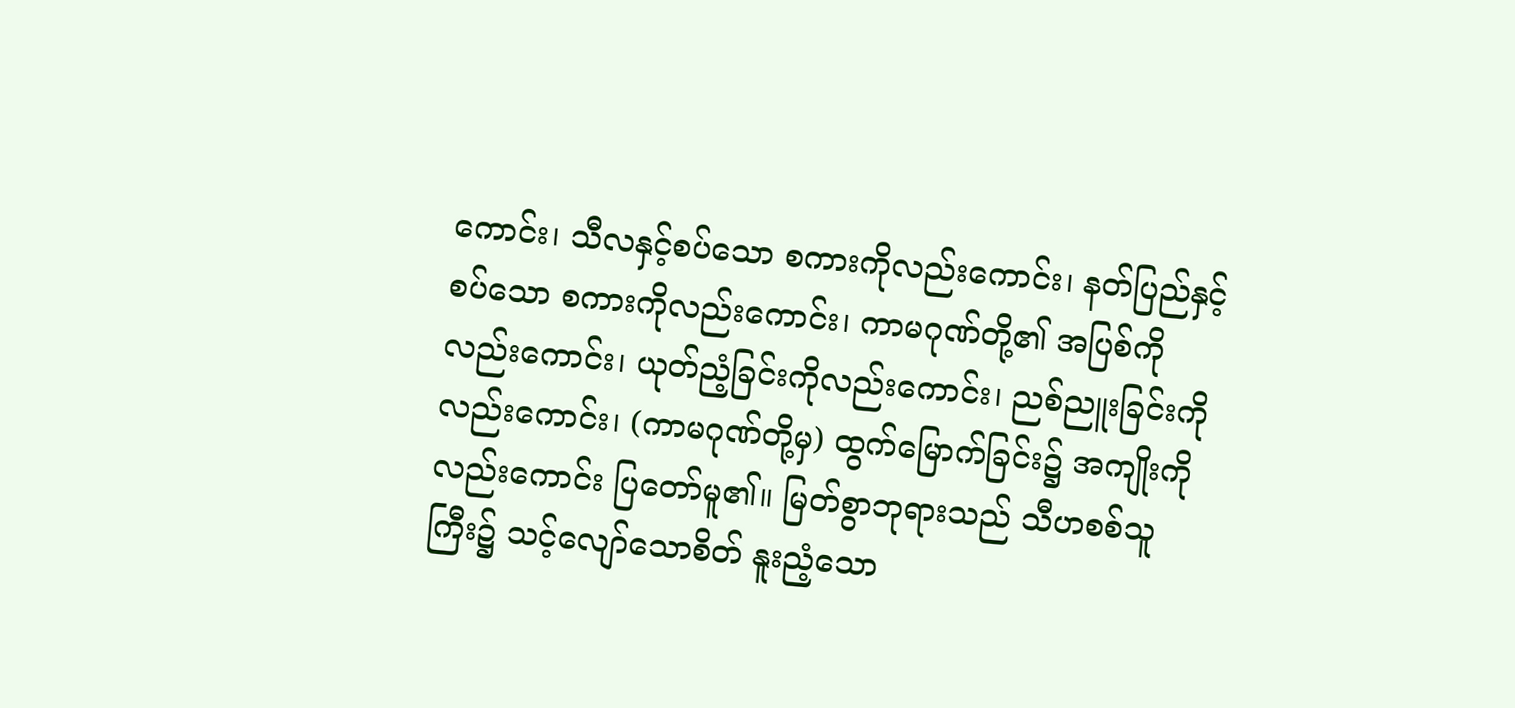ကောင်း၊ သီလနှင့်စပ်သော စကားကိုလည်းကောင်း၊ နတ်ပြည်နှင့်စပ်သော စကားကိုလည်းကောင်း၊ ကာမဂုဏ်တို့၏ အပြစ်ကိုလည်းကောင်း၊ ယုတ်ညံ့ခြင်းကိုလည်းကောင်း၊ ညစ်ညူးခြင်းကိုလည်းကောင်း၊ (ကာမဂုဏ်တို့မှ) ထွက်မြောက်ခြင်း၌ အကျိုးကိုလည်းကောင်း ပြတော်မူ၏။ မြတ်စွာဘုရားသည် သီဟစစ်သူကြီး၌ သင့်လျော်သောစိတ် နူးညံ့သော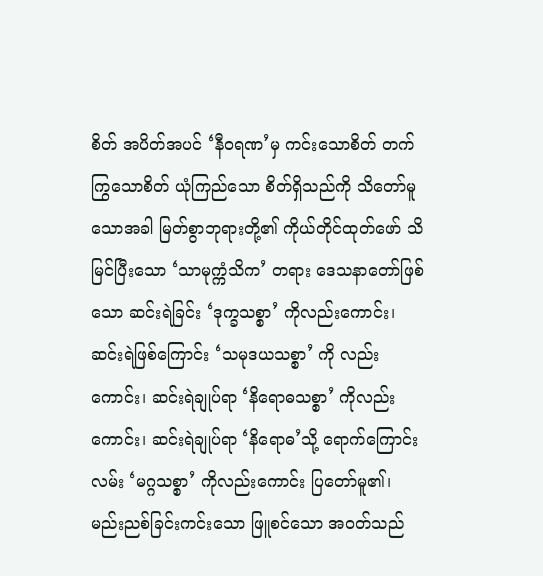စိတ် အပိတ်အပင် ‘နီဝရဏ’မှ ကင်းသောစိတ် တက်ကြွသောစိတ် ယုံကြည်သော စိတ်ရှိသည်ကို သိတော်မူသောအခါ မြတ်စွာဘုရားတို့၏ ကိုယ်တိုင်ထုတ်ဖော် သိမြင်ပြီးသော ‘သာမုက္ကံသိက’ တရား ဒေသနာတော်ဖြစ်သော ဆင်းရဲခြင်း ‘ဒုက္ခသစ္စာ’ ကိုလည်းကောင်း၊ ဆင်းရဲဖြစ်ကြောင်း ‘သမုဒယသစ္စာ’ ကို လည်းကောင်း၊ ဆင်းရဲချုပ်ရာ ‘နိရောဓသစ္စာ’ ကိုလည်းကောင်း၊ ဆင်းရဲချုပ်ရာ ‘နိရောဓ’သို့ ရောက်ကြောင်း လမ်း ‘မဂ္ဂသစ္စာ’ ကိုလည်းကောင်း ပြတော်မူ၏၊ မည်းညစ်ခြင်းကင်းသော ဖြူစင်သော အဝတ်သည်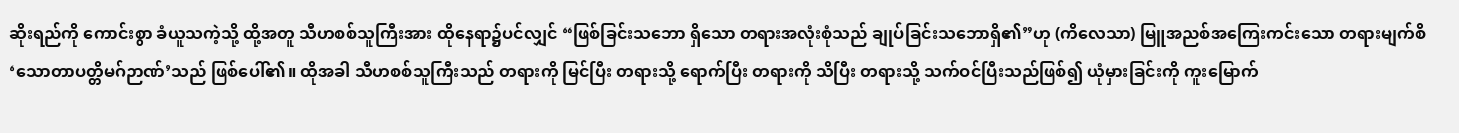ဆိုးရည်ကို ကောင်းစွာ ခံယူသကဲ့သို့ ထို့အတူ သီဟစစ်သူကြီးအား ထိုနေရာ၌ပင်လျှင် “ဖြစ်ခြင်းသဘော ရှိသော တရားအလုံးစုံသည် ချုပ်ခြင်းသဘောရှိ၏”ဟု (ကိလေသာ) မြူအညစ်အကြေးကင်းသော တရားမျက်စိ ‘သောတာပတ္တိမဂ်ဉာဏ်’သည် ဖြစ်ပေါ်၏။ ထိုအခါ သီဟစစ်သူကြီးသည် တရားကို မြင်ပြီး တရားသို့ ရောက်ပြီး တရားကို သိပြီး တရားသို့ သက်ဝင်ပြီးသည်ဖြစ်၍ ယုံမှားခြင်းကို ကူးမြောက်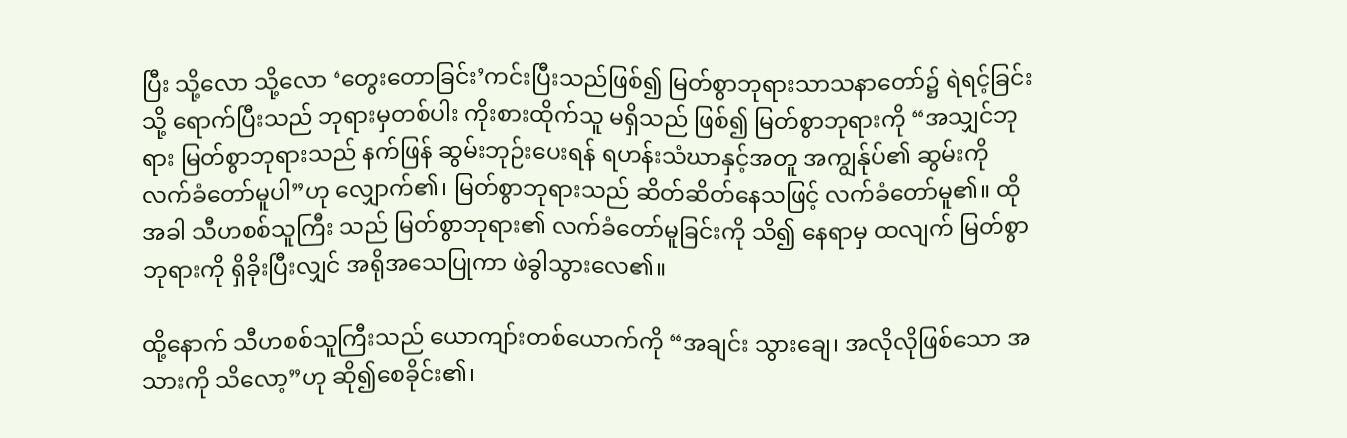ပြီး သို့လော သို့လော ‘တွေးတောခြင်း’ကင်းပြီးသည်ဖြစ်၍ မြတ်စွာဘုရားသာသနာတော်၌ ရဲရင့်ခြင်းသို့ ရောက်ပြီးသည် ဘုရားမှတစ်ပါး ကိုးစားထိုက်သူ မရှိသည် ဖြစ်၍ မြတ်စွာဘုရားကို “အသျှင်ဘုရား မြတ်စွာဘုရားသည် နက်ဖြန် ဆွမ်းဘုဉ်းပေးရန် ရဟန်းသံဃာနှင့်အတူ အကျွန်ုပ်၏ ဆွမ်းကို လက်ခံတော်မူပါ”ဟု လျှောက်၏၊ မြတ်စွာဘုရားသည် ဆိတ်ဆိတ်နေသဖြင့် လက်ခံတော်မူ၏။ ထိုအခါ သီဟစစ်သူကြီး သည် မြတ်စွာဘုရား၏ လက်ခံတော်မူခြင်းကို သိ၍ နေရာမှ ထလျက် မြတ်စွာဘုရားကို ရှိခိုးပြီးလျှင် အရိုအသေပြုကာ ဖဲခွါသွားလေ၏။

ထို့နောက် သီဟစစ်သူကြီးသည် ယောကျာ်းတစ်ယောက်ကို “အချင်း သွားချေ၊ အလိုလိုဖြစ်သော အသားကို သိလော့”ဟု ဆို၍စေခိုင်း၏၊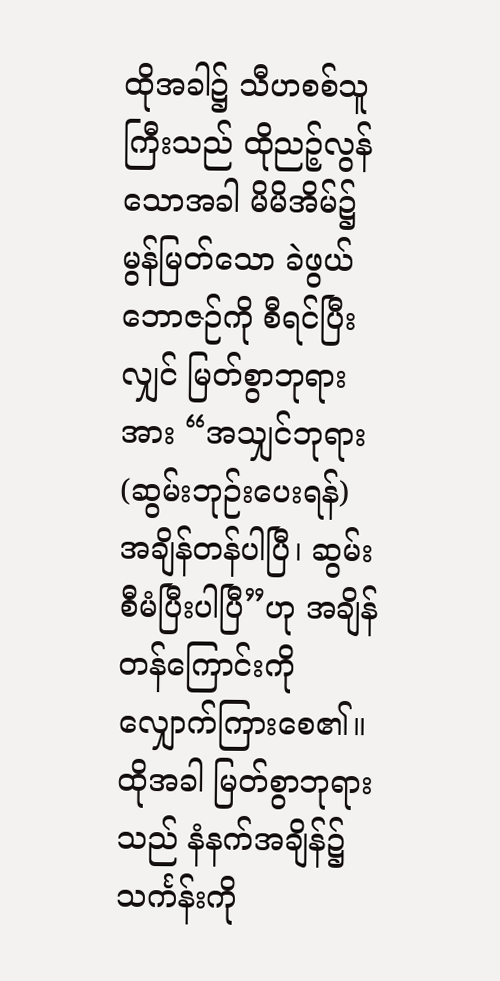ထိုအခါ၌ သီဟစစ်သူကြီးသည် ထိုညဉ့်လွန်သောအခါ မိမိအိမ်၌ မွန်မြတ်သော ခဲဖွယ်ဘောဇဉ်ကို စီရင်ပြီးလျှင် မြတ်စွာဘုရားအား “အသျှင်ဘုရား (ဆွမ်းဘုဉ်းပေးရန်) အချိန်တန်ပါပြီ၊ ဆွမ်းစီမံပြီးပါပြီ”ဟု အချိန်တန်ကြောင်းကို လျှောက်ကြားစေ၏။ ထိုအခါ မြတ်စွာဘုရားသည် နံနက်အချိန်၌ သင်္ကန်းကို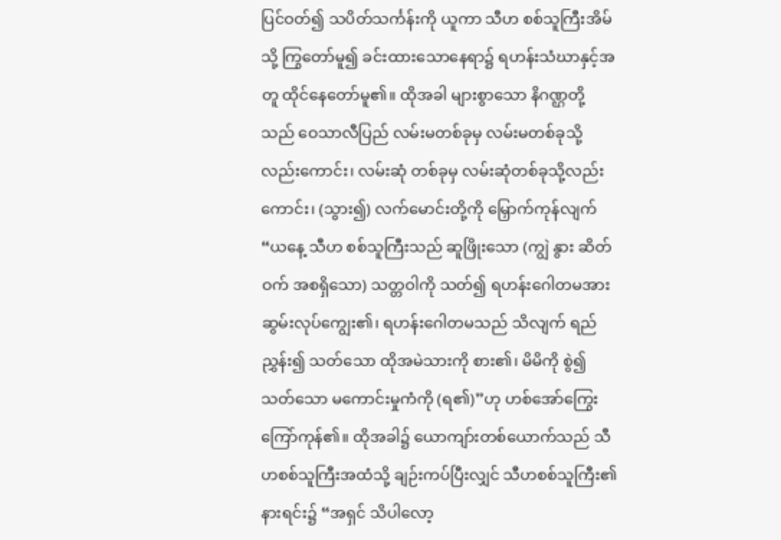ပြင်ဝတ်၍ သပိတ်သင်္ကန်းကို ယူကာ သီဟ စစ်သူကြီးအိမ်သို့ ကြွတော်မူ၍ ခင်းထားသောနေရာ၌ ရဟန်းသံဃာနှင့်အတူ ထိုင်နေတော်မူ၏။ ထိုအခါ များစွာသော နိဂဏ္ဌတို့သည် ဝေသာလီပြည် လမ်းမတစ်ခုမှ လမ်းမတစ်ခုသို့လည်းကောင်း၊ လမ်းဆုံ တစ်ခုမှ လမ်းဆုံတစ်ခုသို့လည်းကောင်း၊ (သွား၍) လက်မောင်းတို့ကို မြှောက်ကုန်လျက် “ယနေ့ သီဟ စစ်သူကြီးသည် ဆူဖြိုးသော (ကျွဲ နွား ဆိတ် ဝက် အစရှိသော) သတ္တဝါကို သတ်၍ ရဟန်းဂေါတမအား ဆွမ်းလုပ်ကျွေး၏၊ ရဟန်းဂေါတမသည် သိလျက် ရည်ညွှန်း၍ သတ်သော ထိုအမဲသားကို စား၏၊ မိမိကို စွဲ၍ သတ်သော မကောင်းမှုကံကို (ရ၏)”ဟု ဟစ်အော်ကြွေးကြော်ကုန်၏။ ထိုအခါ၌ ယောကျာ်းတစ်ယောက်သည် သီဟစစ်သူကြီးအထံသို့ ချဉ်းကပ်ပြီးလျှင် သီဟစစ်သူကြီး၏ နားရင်း၌ “အရှင် သိပါလော့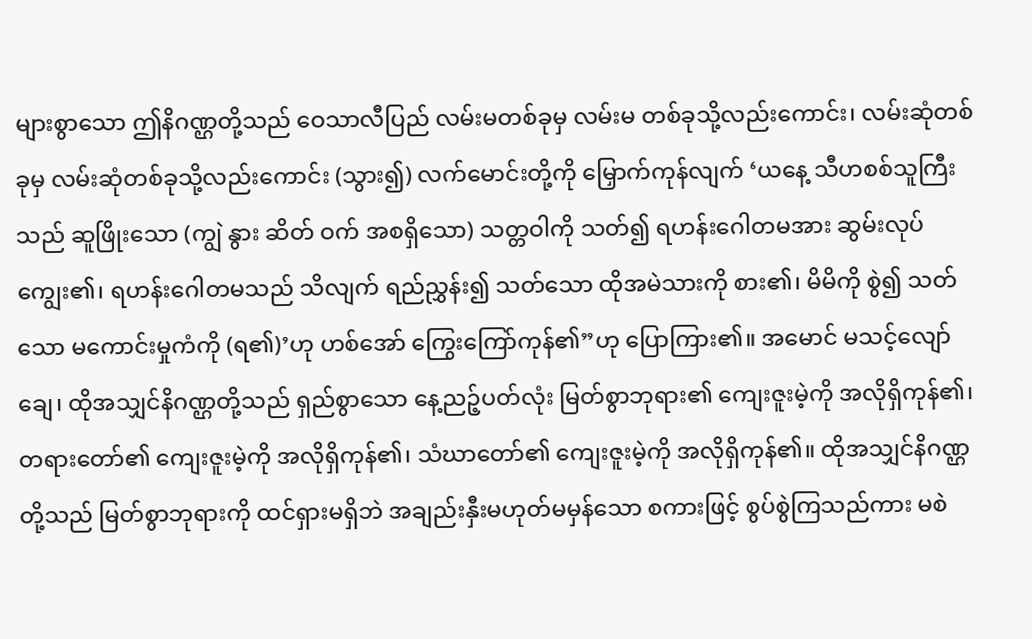များစွာသော ဤနိဂဏ္ဌတို့သည် ဝေသာလီပြည် လမ်းမတစ်ခုမှ လမ်းမ တစ်ခုသို့လည်းကောင်း၊ လမ်းဆုံတစ်ခုမှ လမ်းဆုံတစ်ခုသို့လည်းကောင်း (သွား၍) လက်မောင်းတို့ကို မြှောက်ကုန်လျက် ‘ယနေ့ သီဟစစ်သူကြီးသည် ဆူဖြိုးသော (ကျွဲ နွား ဆိတ် ဝက် အစရှိသော) သတ္တဝါကို သတ်၍ ရဟန်းဂေါတမအား ဆွမ်းလုပ်ကျွေး၏၊ ရဟန်းဂေါတမသည် သိလျက် ရည်ညွှန်း၍ သတ်သော ထိုအမဲသားကို စား၏၊ မိမိကို စွဲ၍ သတ်သော မကောင်းမှုကံကို (ရ၏)’ဟု ဟစ်အော် ကြွေးကြော်ကုန်၏”ဟု ပြောကြား၏။ အမောင် မသင့်လျော်ချေ၊ ထိုအသျှင်နိဂဏ္ဌတို့သည် ရှည်စွာသော နေ့ညဉ့်ပတ်လုံး မြတ်စွာဘုရား၏ ကျေးဇူးမဲ့ကို အလိုရှိကုန်၏၊ တရားတော်၏ ကျေးဇူးမဲ့ကို အလိုရှိကုန်၏၊ သံဃာတော်၏ ကျေးဇူးမဲ့ကို အလိုရှိကုန်၏။ ထိုအသျှင်နိဂဏ္ဌတို့သည် မြတ်စွာဘုရားကို ထင်ရှားမရှိဘဲ အချည်းနှီးမဟုတ်မမှန်သော စကားဖြင့် စွပ်စွဲကြသည်ကား မစဲ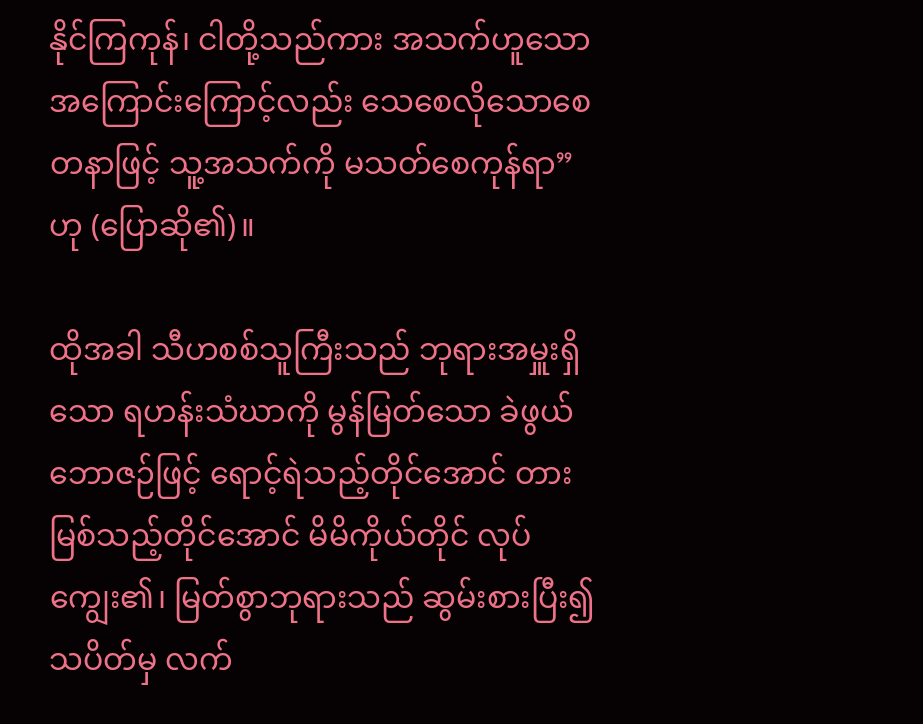နိုင်ကြကုန်၊ ငါတို့သည်ကား အသက်ဟူသော အကြောင်းကြောင့်လည်း သေစေလိုသောစေတနာဖြင့် သူ့အသက်ကို မသတ်စေကုန်ရာ”ဟု (ပြောဆို၏)။

ထိုအခါ သီဟစစ်သူကြီးသည် ဘုရားအမှူးရှိသော ရဟန်းသံဃာကို မွန်မြတ်သော ခဲဖွယ်ဘောဇဉ်ဖြင့် ရောင့်ရဲသည့်တိုင်အောင် တားမြစ်သည့်တိုင်အောင် မိမိကိုယ်တိုင် လုပ်ကျွေး၏၊ မြတ်စွာဘုရားသည် ဆွမ်းစားပြီး၍ သပိတ်မှ လက်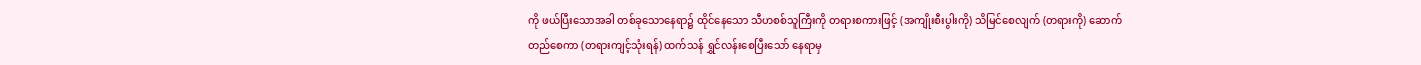ကို ဖယ်ပြီးသောအခါ တစ်ခုသောနေရာ၌ ထိုင်နေသော သီဟစစ်သူကြီးကို တရားစကားဖြင့် (အကျိုးစီးပွါးကို) သိမြင်စေလျက် (တရားကို) ဆောက်တည်စေကာ (တရားကျင့်သုံးရန်) ထက်သန် ရွှင်လန်းစေပြီးသော် နေရာမှ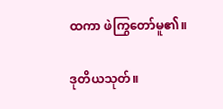ထကာ ဖဲကြွတော်မူ၏။

ဒုတိယသုတ်။